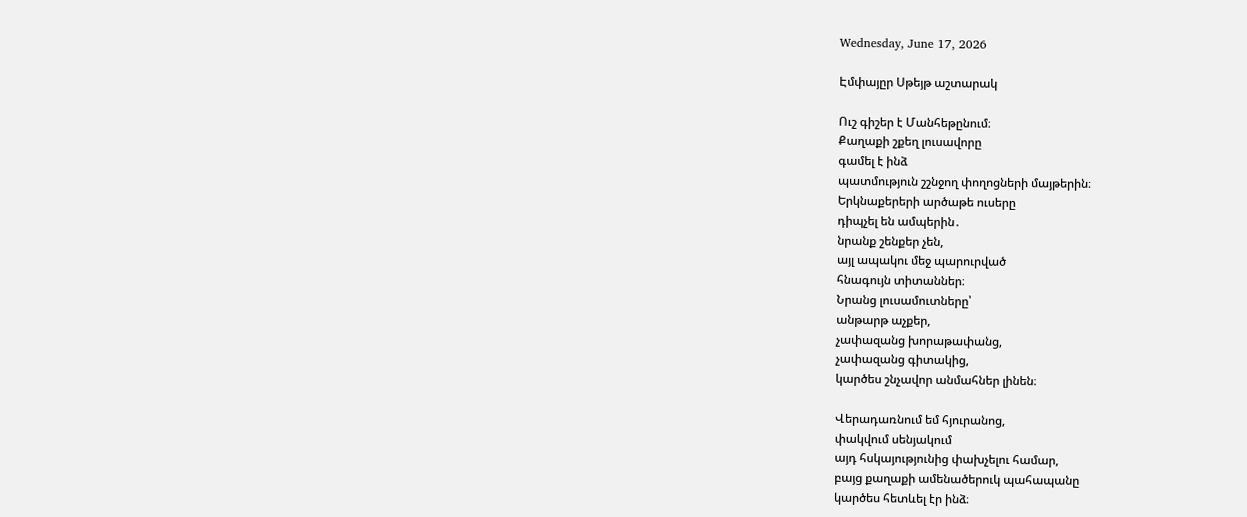Wednesday, June 17, 2026

Էմփայըր Սթեյթ աշտարակ

Ուշ գիշեր է Մանհեթընում։
Քաղաքի շքեղ լուսավորը
գամել է ինձ
պատմություն շշնջող փողոցների մայթերին։
Երկնաքերերի արծաթե ուսերը
դիպչել են ամպերին․
նրանք շենքեր չեն,
այլ ապակու մեջ պարուրված
հնագույն տիտաններ։
Նրանց լուսամուտները՝
անթարթ աչքեր,
չափազանց խորաթափանց,
չափազանց գիտակից,
կարծես շնչավոր անմահներ լինեն։

Վերադառնում եմ հյուրանոց,
փակվում սենյակում
այդ հսկայությունից փախչելու համար,
բայց քաղաքի ամենածերուկ պահապանը
կարծես հետևել էր ինձ։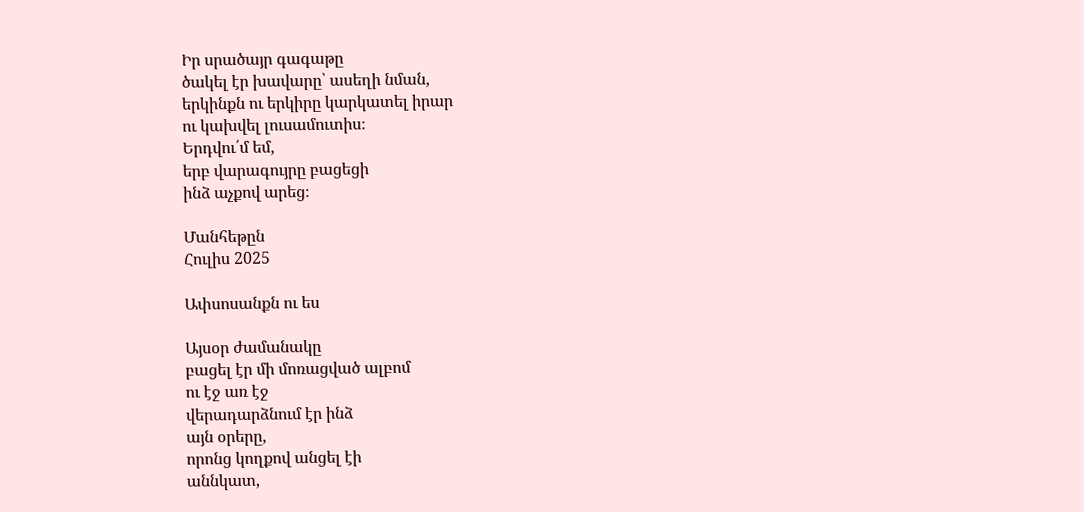Իր սրածայր գագաթը
ծակել էր խավարը՝ ասեղի նման,
երկինքն ու երկիրը կարկատել իրար
ու կախվել լուսամուտիս։
Երդվու՛մ եմ,
երբ վարագույրը բացեցի
ինձ աչքով արեց։

Մանհեթըն
Հուլիս 2025

Ափսոսանքն ու ես

Այսօր ժամանակը
բացել էր մի մոռացված ալբոմ
ու էջ առ էջ
վերադարձնում էր ինձ
այն օրերը,
որոնց կողքով անցել էի
աննկատ,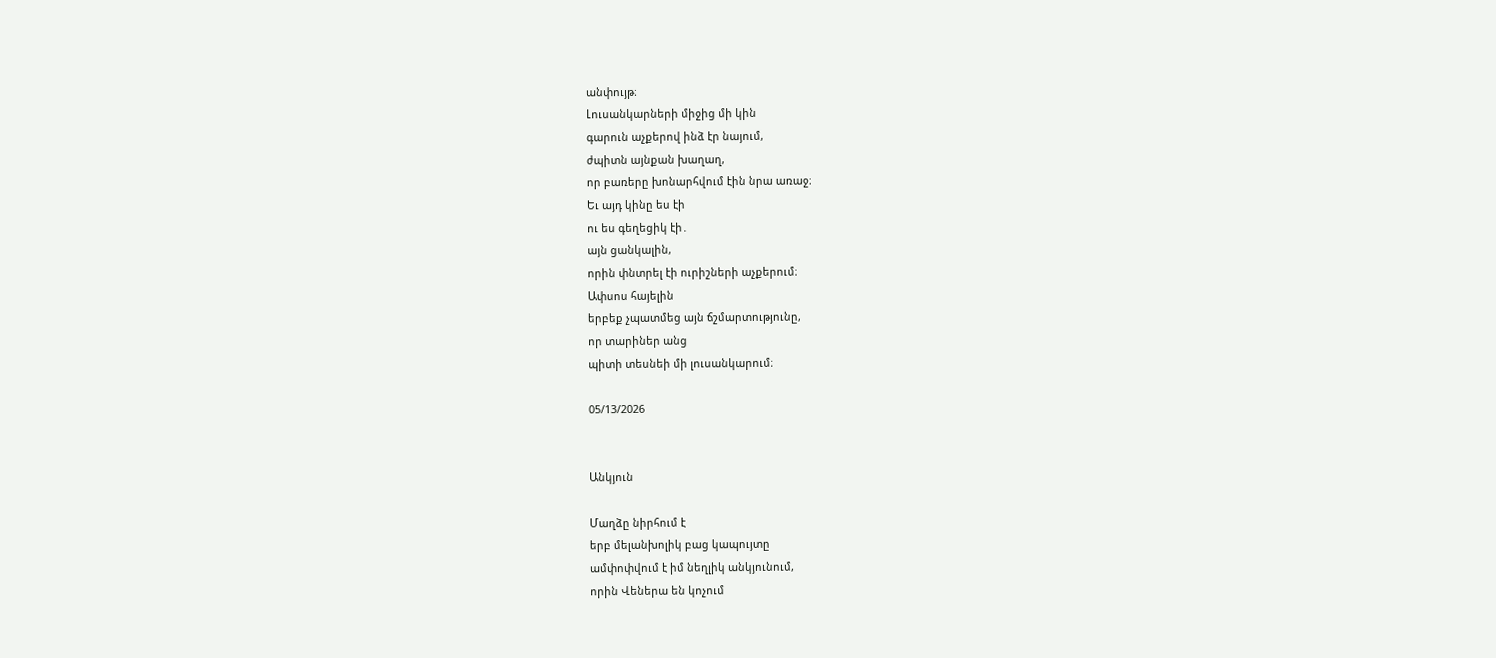անփույթ։
Լուսանկարների միջից մի կին
գարուն աչքերով ինձ էր նայում,
ժպիտն այնքան խաղաղ,
որ բառերը խոնարհվում էին նրա առաջ։
Եւ այդ կինը ես էի
ու ես գեղեցիկ էի․
այն ցանկալին,
որին փնտրել էի ուրիշների աչքերում։
Ափսոս հայելին
երբեք չպատմեց այն ճշմարտությունը,
որ տարիներ անց
պիտի տեսնեի մի լուսանկարում։

05/13/2026


Անկյուն

Մաղձը նիրհում է
երբ մելանխոլիկ բաց կապույտը
ամփոփվում է իմ նեղլիկ անկյունում,
որին Վեներա են կոչում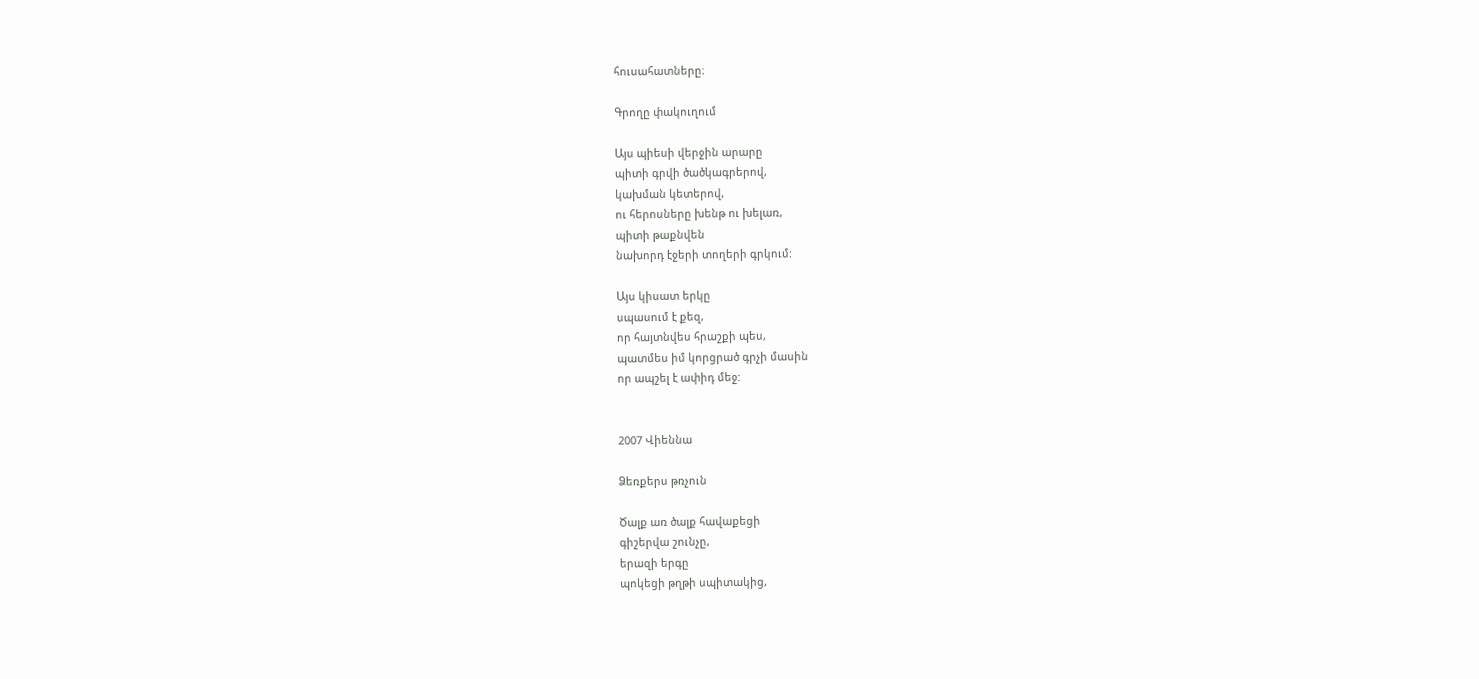հուսահատները։

Գրողը փակուղում

Այս պիեսի վերջին արարը
պիտի գրվի ծածկագրերով,
կախման կետերով,
ու հերոսները խենթ ու խելառ,
պիտի թաքնվեն
նախորդ էջերի տողերի գրկում:

Այս կիսատ երկը
սպասում է քեզ,
որ հայտնվես հրաշքի պես,
պատմես իմ կորցրած գրչի մասին
որ ապշել է ափիդ մեջ:


2007 Վիեննա

Ձեռքերս թռչուն

Ծալք առ ծալք հավաքեցի
գիշերվա շունչը,
երազի երգը
պոկեցի թղթի սպիտակից,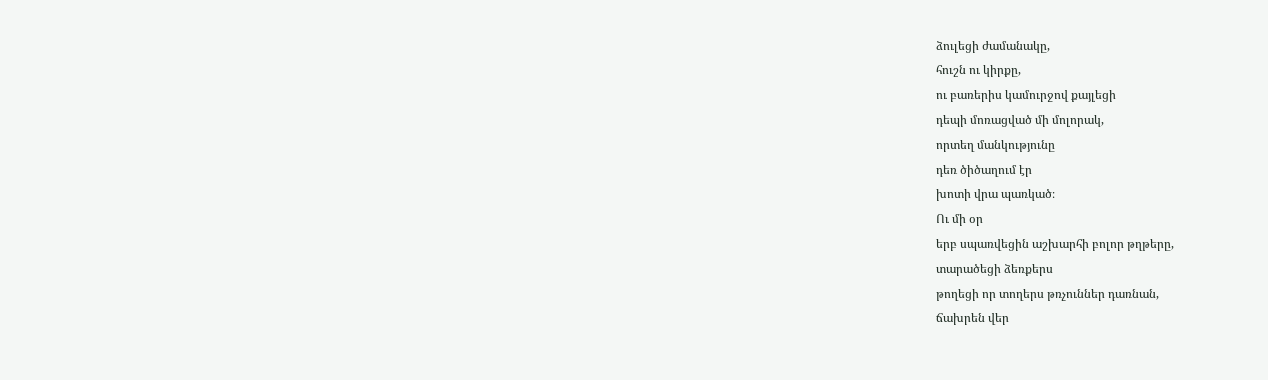ձուլեցի ժամանակը,
հուշն ու կիրքը,
ու բառերիս կամուրջով քայլեցի
դեպի մոռացված մի մոլորակ,
որտեղ մանկությունը
դեռ ծիծաղում էր
խոտի վրա պառկած։
Ու մի օր
երբ սպառվեցին աշխարհի բոլոր թղթերը,
տարածեցի ձեռքերս
թողեցի որ տողերս թռչուններ դառնան,
ճախրեն վեր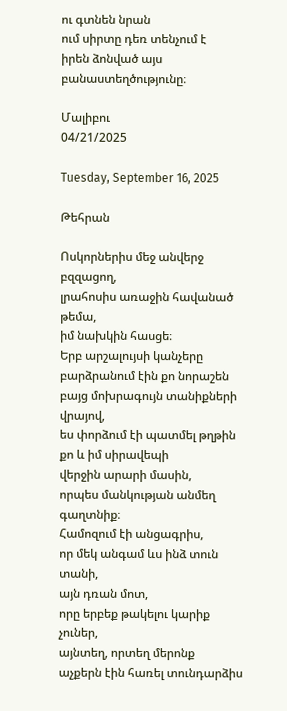ու գտնեն նրան
ում սիրտը դեռ տենչում է
իրեն ձոնված այս բանաստեղծությունը։

Մալիբու
04/21/2025

Tuesday, September 16, 2025

Թեհրան

Ոսկորներիս մեջ անվերջ բզզացող,
լրահոսիս առաջին հավանած թեմա,
իմ նախկին հասցե։
Երբ արշալույսի կանչերը
բարձրանում էին քո նորաշեն
բայց մոխրագույն տանիքների վրայով,
ես փորձում էի պատմել թղթին
քո և իմ սիրավեպի
վերջին արարի մասին,
որպես մանկության անմեղ գաղտնիք։
Համոզում էի անցագրիս,
որ մեկ անգամ ևս ինձ տուն տանի,
այն դռան մոտ,
որը երբեք թակելու կարիք չուներ,
այնտեղ, որտեղ մերոնք
աչքերն էին հառել տունդարձիս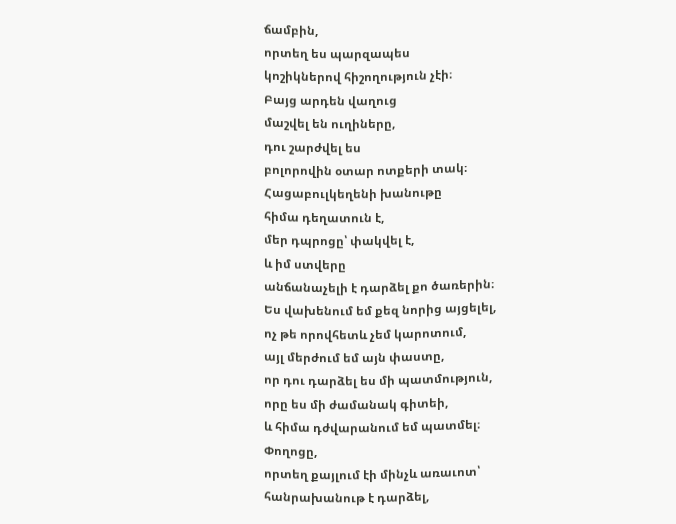ճամբին,
որտեղ ես պարզապես
կոշիկներով հիշողություն չէի։
Բայց արդեն վաղուց
մաշվել են ուղիները,
դու շարժվել ես
բոլորովին օտար ոտքերի տակ։
Հացաբուլկեղենի խանութը
հիմա դեղատուն է,
մեր դպրոցը՝ փակվել է,
և իմ ստվերը
անճանաչելի է դարձել քո ծառերին։
Ես վախենում եմ քեզ նորից այցելել,
ոչ թե որովհետև չեմ կարոտում,
այլ մերժում եմ այն փաստը,
որ դու դարձել ես մի պատմություն,
որը ես մի ժամանակ գիտեի,
և հիմա դժվարանում եմ պատմել։
Փողոցը,
որտեղ քայլում էի մինչև առաւոտ՝
հանրախանութ է դարձել,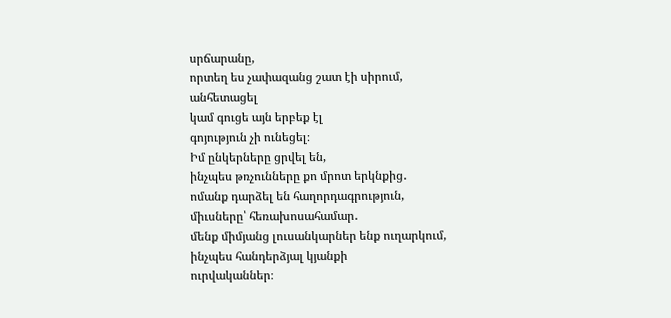սրճարանը,
որտեղ ես չափազանց շատ էի սիրում,
անհետացել
կամ գուցե այն երբեք էլ
գոյություն չի ունեցել։
Իմ ընկերները ցրվել են,
ինչպես թռչունները քո մրոտ երկնքից․
ոմանք դարձել են հաղորդագրություն,
միւսները՝ հեռախոսահամար․
մենք միմյանց լուսանկարներ ենք ուղարկում,
ինչպես հանդերձյալ կյանքի
ուրվականներ։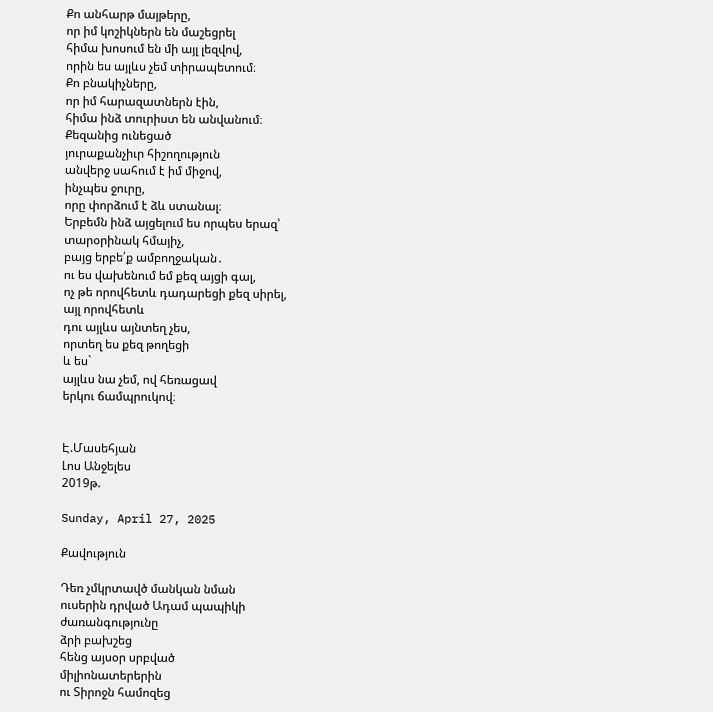Քո անհարթ մայթերը,
որ իմ կոշիկներն են մաշեցրել
հիմա խոսում են մի այլ լեզվով,
որին ես այլևս չեմ տիրապետում։
Քո բնակիչները,
որ իմ հարազատներն էին,
հիմա ինձ տուրիստ են անվանում։
Քեզանից ունեցած
յուրաքանչիւր հիշողություն
անվերջ սահում է իմ միջով,
ինչպես ջուրը,
որը փորձում է ձև ստանալ։
Երբեմն ինձ այցելում ես որպես երազ՝
տարօրինակ հմայիչ,
բայց երբե՛ք ամբողջական․
ու ես վախենում եմ քեզ այցի գալ,
ոչ թե որովհետև դադարեցի քեզ սիրել,
այլ որովհետև
դու այլևս այնտեղ չես,
որտեղ ես քեզ թողեցի
և ես`
այլևս նա չեմ, ով հեռացավ
երկու ճամպրուկով։


Է.Մասեհյան
Լոս Անջելես
2019թ.

Sunday, April 27, 2025

Քավություն

Դեռ չմկրտավծ մանկան նման
ուսերին դրված Ադամ պապիկի
ժառանգությունը
ձրի բախշեց
հենց այսօր սրբված
միլիոնատերերին
ու Տիրոջն համոզեց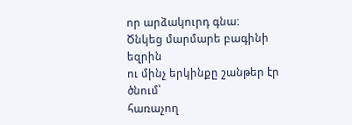որ արձակուրդ գնա:
Ծնկեց մարմարե բագինի եզրին
ու մինչ երկինքը շանթեր էր ծնում՝
հառաչող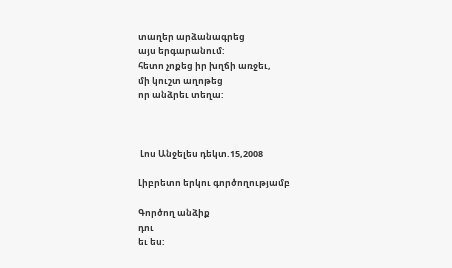տաղեր արձանագրեց
այս երգարանում:
հետո չոքեց իր խղճի առջեւ,
մի կուշտ աղոթեց
որ անձրեւ տեղա:



 Լոս Անջելես դեկտ.15,2008

Լիբրետո երկու գործողությամբ

Գործող անձիք
դու
եւ ես: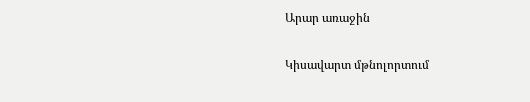Արար առաջին

Կիսավարտ մթնոլորտում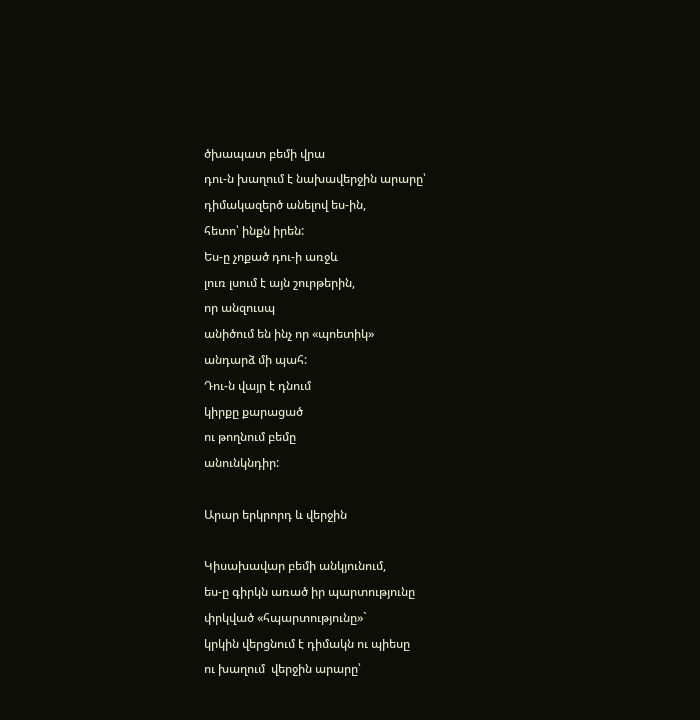ծխապատ բեմի վրա
դու-ն խաղում է նախավերջին արարը՝
դիմակազերծ անելով ես-ին,
հետո՝ ինքն իրեն:
Ես-ը չոքած դու-ի առջև
լուռ լսում է այն շուրթերին,
որ անզուսպ
անիծում են ինչ որ «պոետիկ»
անդարձ մի պահ:
Դու-ն վայր է դնում
կիրքը քարացած
ու թողնում բեմը
անունկնդիր:

Արար երկրորդ և վերջին

Կիսախավար բեմի անկյունում,
ես-ը գիրկն առած իր պարտությունը
փրկված «հպարտությունը»`
կրկին վերցնում է դիմակն ու պիեսը
ու խաղում  վերջին արարը՝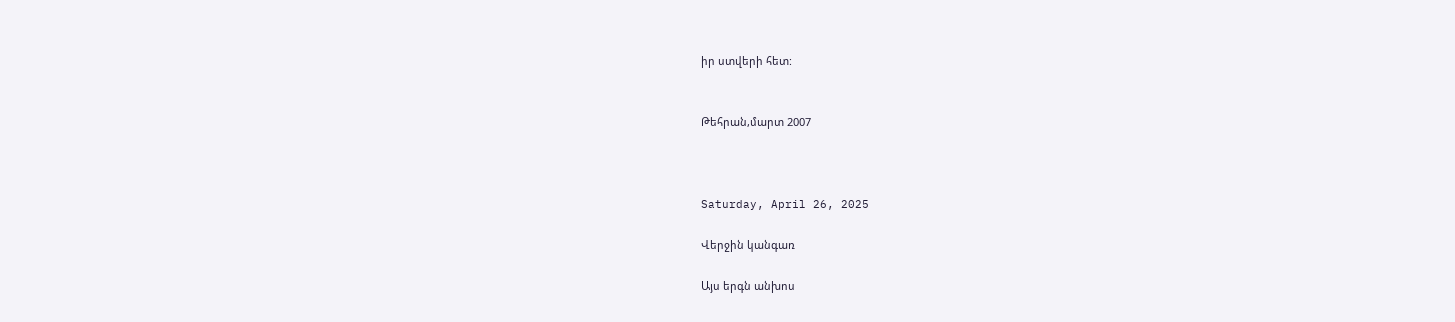իր ստվերի հետ:


Թեհրան,մարտ 2007



Saturday, April 26, 2025

Վերջին կանգառ

Այս երգն անխոս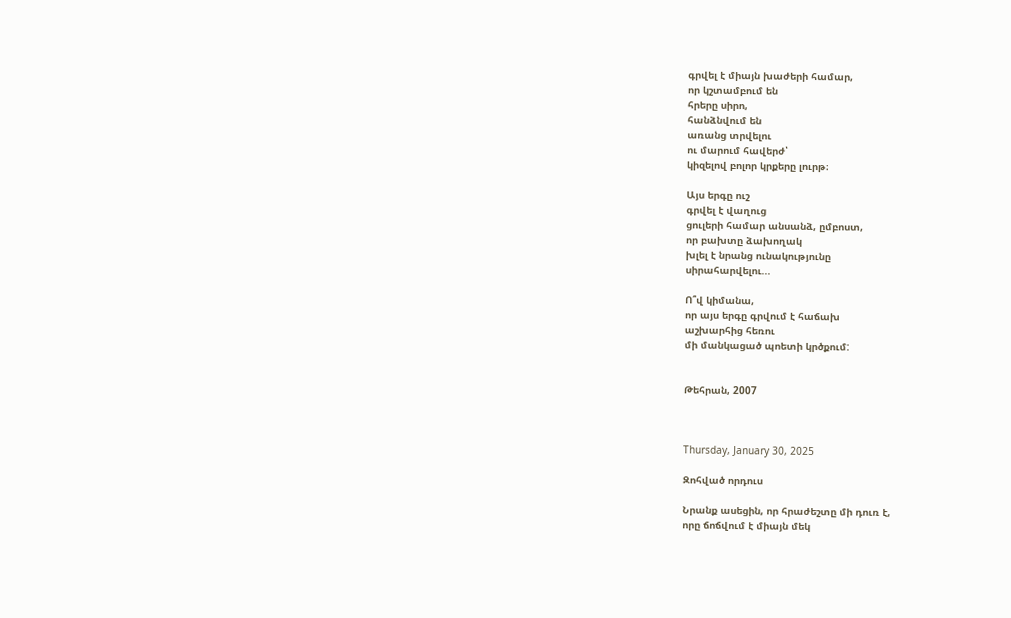գրվել է միայն խաժերի համար,
որ կշտամբում են
հրերը սիրո,
հանձնվում են
առանց տրվելու
ու մարում հավերժ՝
կիզելով բոլոր կրքերը լուրթ։

Այս երգը ուշ
գրվել է վաղուց
ցուլերի համար անսանձ, ըմբոստ,
որ բախտը ձախողակ
խլել է նրանց ունակությունը
սիրահարվելու...

Ո՞վ կիմանա,
որ այս երգը գրվում է հաճախ
աշխարհից հեռու
մի մանկացած պոետի կրծքում:


Թեհրան, 2007



Thursday, January 30, 2025

Զոհված որդուս

Նրանք ասեցին, որ հրաժեշտը մի դուռ է,
որը ճոճվում է միայն մեկ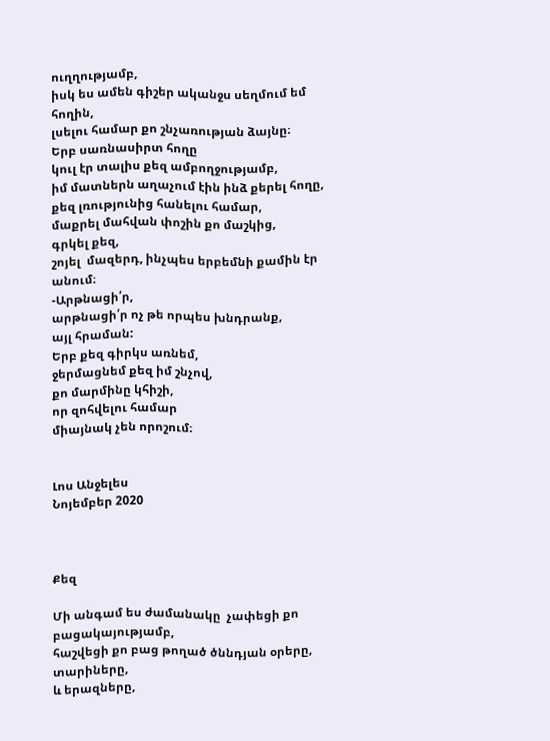ուղղությամբ,
իսկ ես ամեն գիշեր ականջս սեղմում եմ հողին,
լսելու համար քո շնչառության ձայնը։
Երբ սառնասիրտ հողը
կուլ էր տալիս քեզ ամբողջությամբ,
իմ մատներն աղաչում էին ինձ քերել հողը,
քեզ լռությունից հանելու համար,
մաքրել մահվան փոշին քո մաշկից,
գրկել քեզ,
շոյել  մազերդ, ինչպես երբեմնի քամին էր անում։
-Արթնացի՛ր,
արթնացի՛ր ոչ թե որպես խնդրանք,
այլ հրաման:
Երբ քեզ գիրկս առնեմ,
ջերմացնեմ քեզ իմ շնչով,
քո մարմինը կհիշի,
որ զոհվելու համար
միայնակ չեն որոշում։


Լոս Անջելես
Նոյեմբեր 2020



Քեզ

Մի անգամ ես ժամանակը  չափեցի քո բացակայությամբ,
հաշվեցի քո բաց թողած ծննդյան օրերը,
տարիները,
և երազները,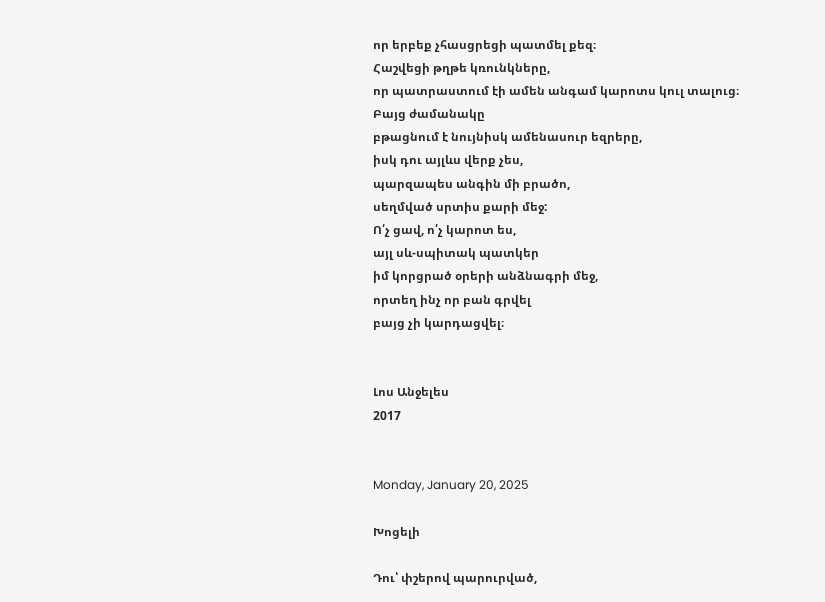որ երբեք չհասցրեցի պատմել քեզ։
Հաշվեցի թղթե կռունկները,
որ պատրաստում էի ամեն անգամ կարոտս կուլ տալուց։
Բայց ժամանակը
բթացնում է նույնիսկ ամենասուր եզրերը,
իսկ դու այլևս վերք չես,
պարզապես անգին մի բրածո,
սեղմված սրտիս քարի մեջ:
Ո՛չ ցավ, ո՛չ կարոտ ես,
այլ սև-սպիտակ պատկեր
իմ կորցրած օրերի անձնագրի մեջ,
որտեղ ինչ որ բան գրվել
բայց չի կարդացվել։


Լոս Անջելես
2017


Monday, January 20, 2025

Խոցելի

Դու՝ փշերով պարուրված,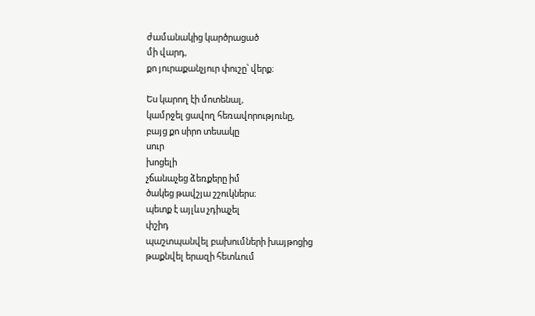ժամանակից կարծրացած
մի վարդ,
քո յուրաքանչյուր փուշը՝ վերք։

Ես կարող էի մոտենալ,
կամրջել ցավող հեռավորությունը,
բայց քո սիրո տեսակը
սուր
խոցելի
չճանաչեց ձեռքերը իմ
ծակեց թավշյա շշուկներս։
պետք է այլևս չդիպչել
փշիդ
պաշտպանվել բախումների խայթոցից
թաքնվել երազի հետևում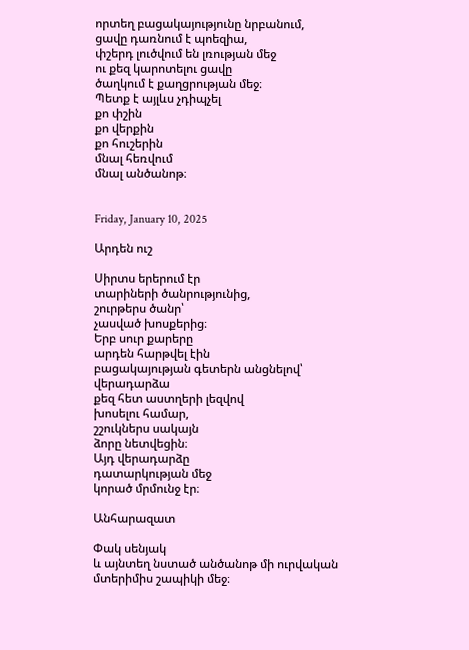որտեղ բացակայությունը նրբանում,
ցավը դառնում է պոեզիա,
փշերդ լուծվում են լռության մեջ
ու քեզ կարոտելու ցավը
ծաղկում է քաղցրության մեջ։
Պետք է այլևս չդիպչել
քո փշին
քո վերքին
քո հուշերին
մնալ հեռվում
մնալ անծանոթ։


Friday, January 10, 2025

Արդեն ուշ

Սիրտս երերում էր
տարիների ծանրությունից,
շուրթերս ծանր՝
չասված խոսքերից։
Երբ սուր քարերը
արդեն հարթվել էին
բացակայության գետերն անցնելով՝
վերադարձա
քեզ հետ աստղերի լեզվով
խոսելու համար,
շշուկներս սակայն
ձորը նետվեցին։
Այդ վերադարձը
դատարկության մեջ
կորած մրմունջ էր։

Անհարազատ

Փակ սենյակ
և այնտեղ նստած անծանոթ մի ուրվական
մտերիմիս շապիկի մեջ։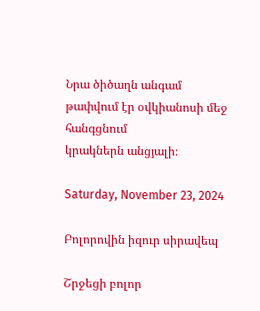Նրա ծիծաղն անգամ
թափվում էր օվկիանոսի մեջ
հանգցնում
կրակներն անցյալի։

Saturday, November 23, 2024

Բոլորովին իզուր սիրավեպ

Շրջեցի բոլոր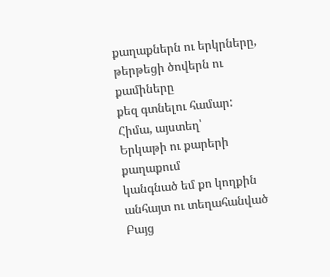քաղաքներն ու երկրները,
թերթեցի ծովերն ու քամիները
քեզ գտնելու համար:
Հիմա, այստեղ՝
Երկաթի ու քարերի քաղաքում
կանգնած եմ քո կողքին
անհայտ ու տեղահանված
Բայց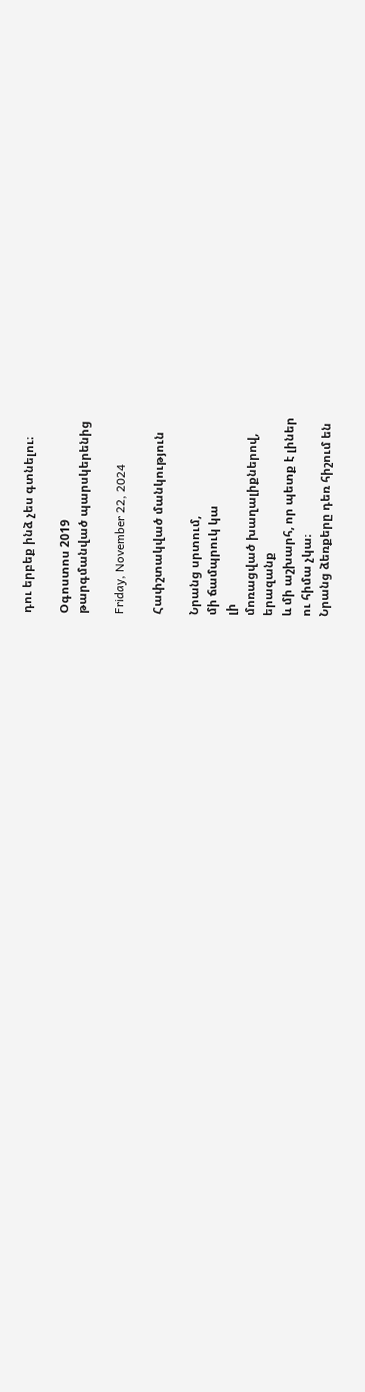դու երբեք ինձ չես գտնելու։

Օգոստոս 2019
թարգմանված պարսկերենից

Friday, November 22, 2024

Հափշտակված մանկություն

Նրանց սրտում,
մի ճամպրուկ կա
լի
մոռացված խաղալիքներով,
երազանք
և մի աշխարհ, որ պետք է լիներ
ու հիմա չկա։
Նրանց ձեռքերը դեռ հիշում են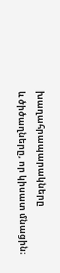խաղահրապարակները
և ծիծաղները, որ կիսատ մնացին։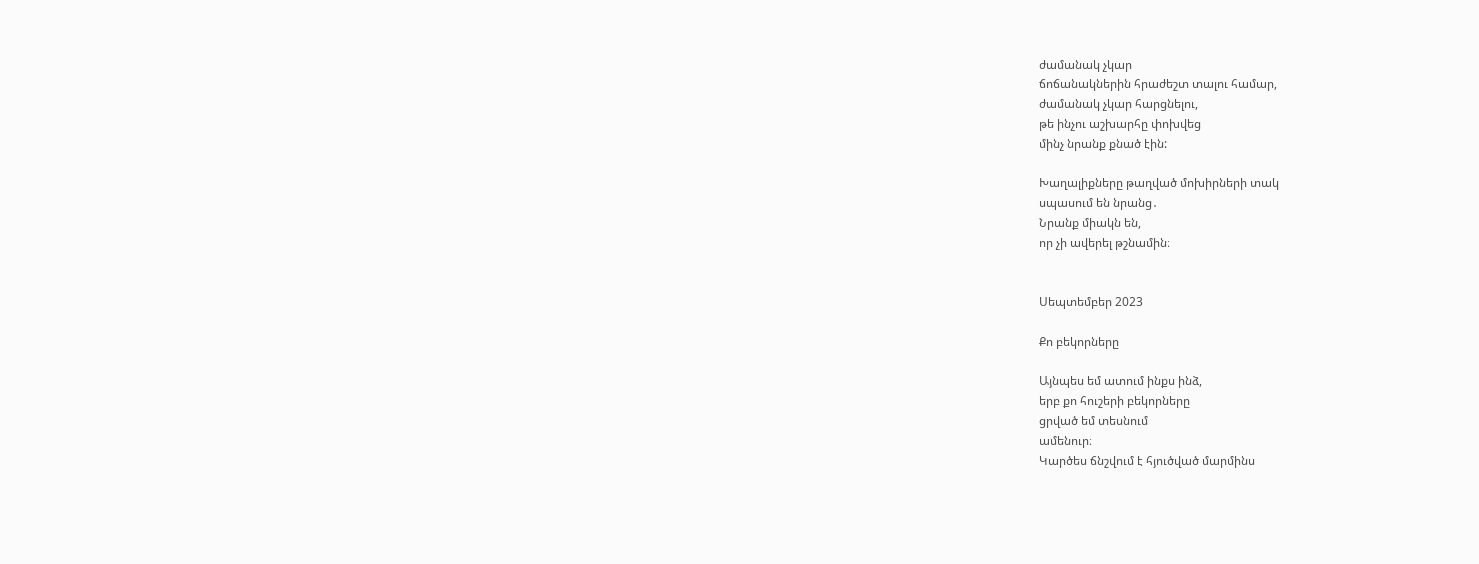ժամանակ չկար
ճոճանակներին հրաժեշտ տալու համար,
ժամանակ չկար հարցնելու,
թե ինչու աշխարհը փոխվեց
մինչ նրանք քնած էին:

Խաղալիքները թաղված մոխիրների տակ
սպասում են նրանց․
Նրանք միակն են,
որ չի ավերել թշնամին։


Սեպտեմբեր 2023

Քո բեկորները

Այնպես եմ ատում ինքս ինձ,
երբ քո հուշերի բեկորները
ցրված եմ տեսնում
ամենուր։
Կարծես ճնշվում է հյուծված մարմինս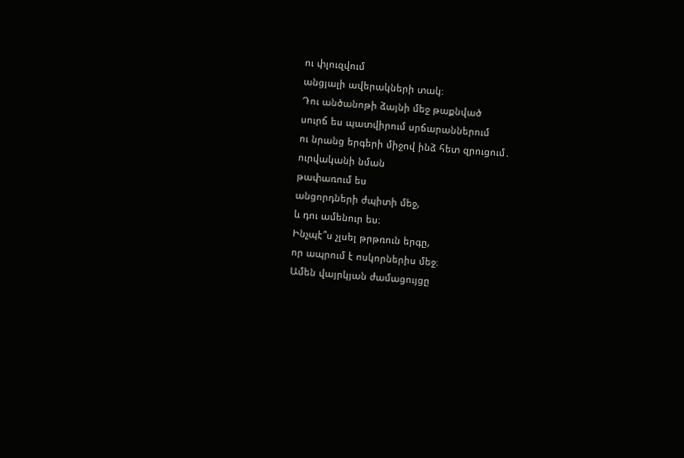ու փլուզվում
անցյալի ավերակների տակ։
Դու անծանոթի ձայնի մեջ թաքնված
սուրճ ես պատվիրում սրճարաններում
ու նրանց երգերի միջով ինձ հետ զրուցում․
ուրվականի նման
թափառում ես
անցորդների ժպիտի մեջ,
և դու ամենուր ես։
Ինչպէ՞ս չլսել թրթռուն երգը,
որ ապրում է ոսկորներիս մեջ։
Ամեն վայրկյան ժամացույցը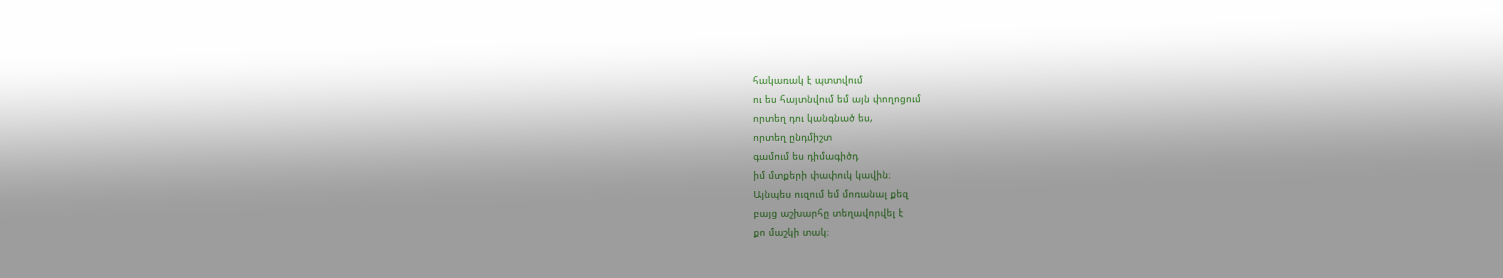հակառակ է պտտվում
ու ես հայտնվում եմ այն փողոցում
որտեղ դու կանգնած ես,
որտեղ ընդմիշտ
գամում ես դիմագիծդ
իմ մտքերի փափուկ կավին։
Այնպես ուզում եմ մոռանալ քեզ
բայց աշխարհը տեղավորվել է
քո մաշկի տակ։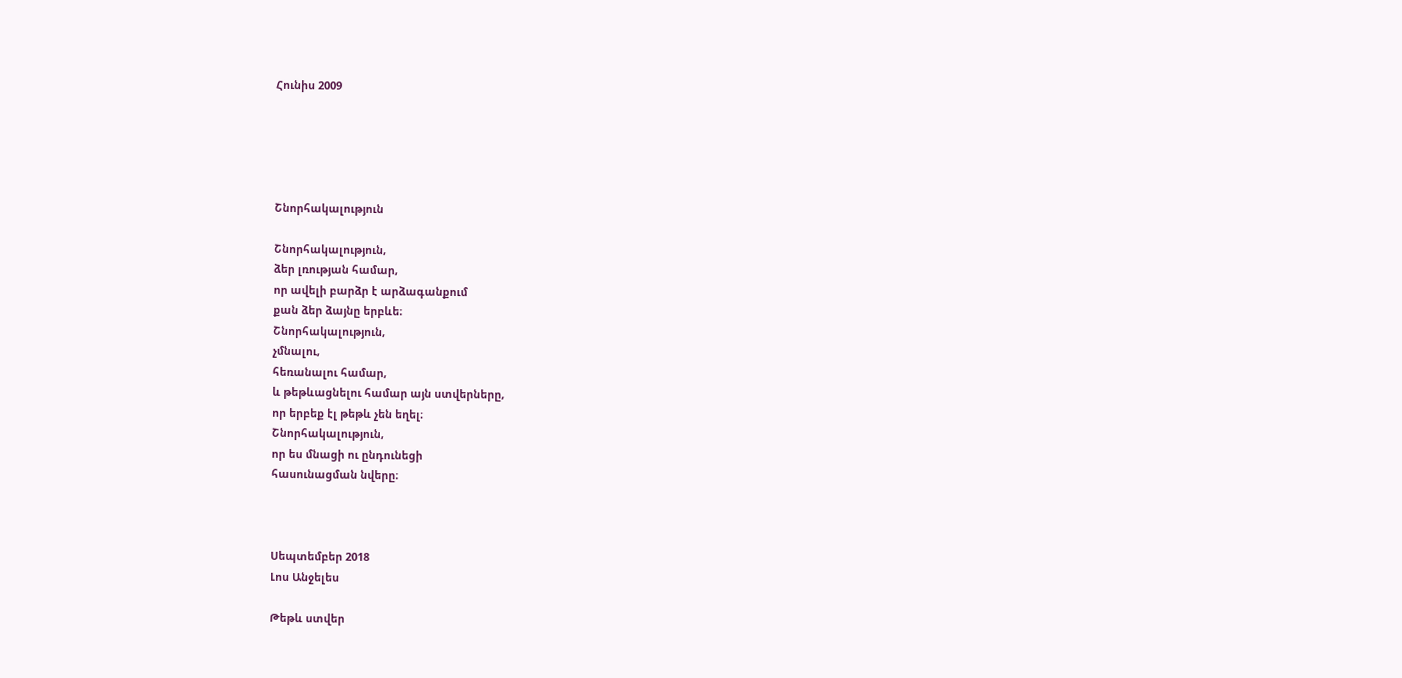Հունիս 2009





Շնորհակալություն

Շնորհակալություն,
ձեր լռության համար,
որ ավելի բարձր է արձագանքում
քան ձեր ձայնը երբևե։
Շնորհակալություն,
չմնալու,
հեռանալու համար,
և թեթևացնելու համար այն ստվերները,
որ երբեք էլ թեթև չեն եղել։
Շնորհակալություն,
որ ես մնացի ու ընդունեցի
հասունացման նվերը։



Սեպտեմբեր 2018
Լոս Անջելես

Թեթև ստվեր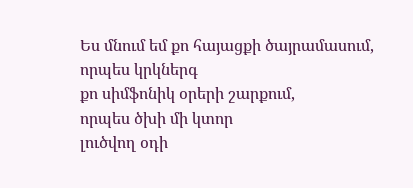Ես մնում եմ քո հայացքի ծայրամասում,
որպես կրկներգ
քո սիմֆոնիկ օրերի շարքում,
որպես ծխի մի կտոր
լուծվող օդի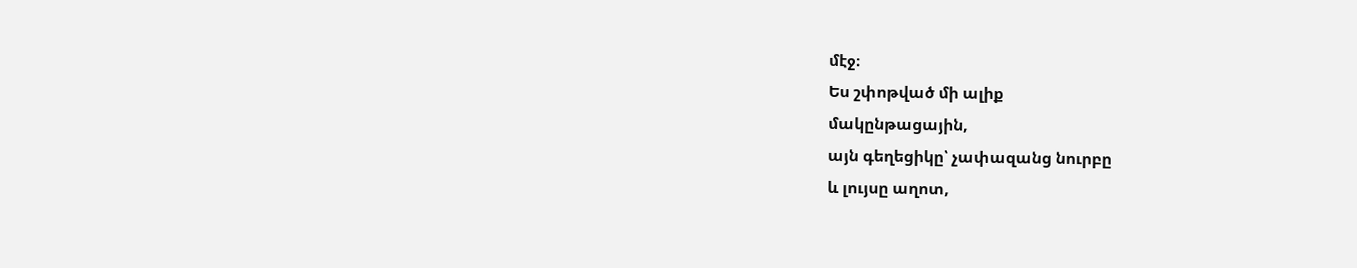մէջ։
Ես շփոթված մի ալիք
մակընթացային,
այն գեղեցիկը՝ չափազանց նուրբը
և լույսը աղոտ,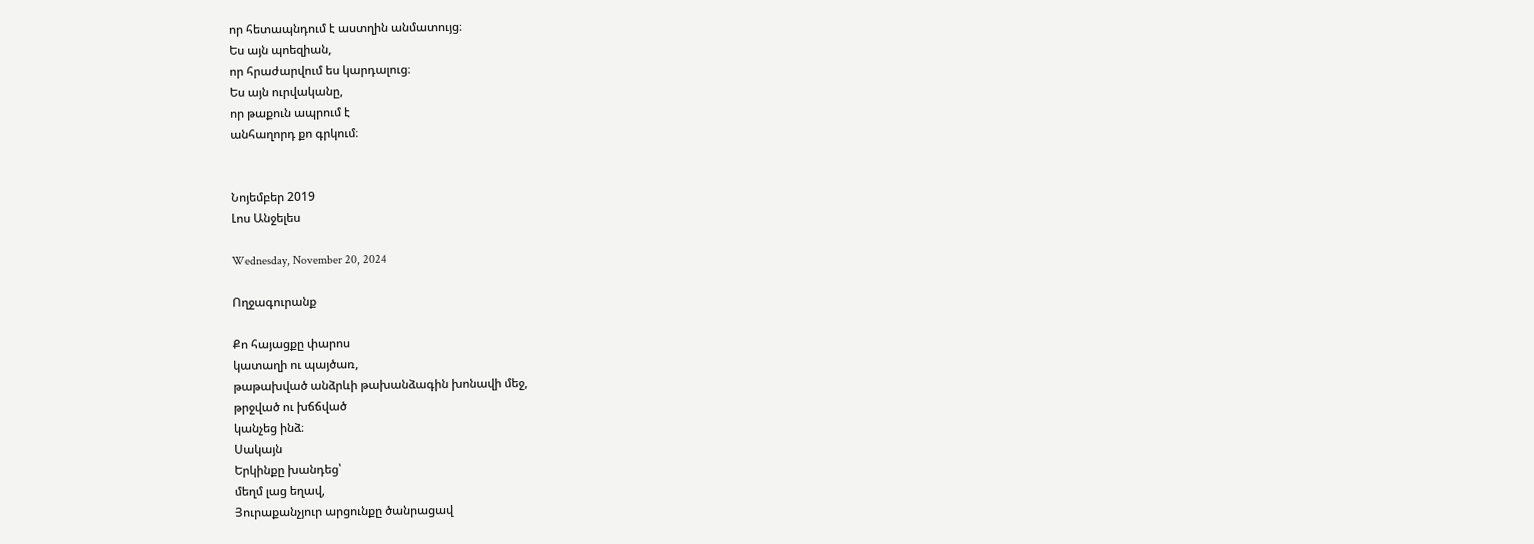որ հետապնդում է աստղին անմատույց։
Ես այն պոեզիան,
որ հրաժարվում ես կարդալուց։
Ես այն ուրվականը,
որ թաքուն ապրում է
անհաղորդ քո գրկում։


Նոյեմբեր 2019
Լոս Անջելես

Wednesday, November 20, 2024

Ողջագուրանք

Քո հայացքը փարոս
կատաղի ու պայծառ,
թաթախված անձրևի թախանձագին խոնավի մեջ,
թրջված ու խճճված
կանչեց ինձ։
Սակայն
Երկինքը խանդեց՝
մեղմ լաց եղավ,
Յուրաքանչյուր արցունքը ծանրացավ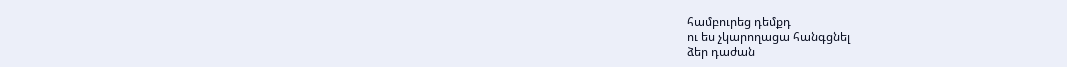համբուրեց դեմքդ
ու ես չկարողացա հանգցնել
ձեր դաժան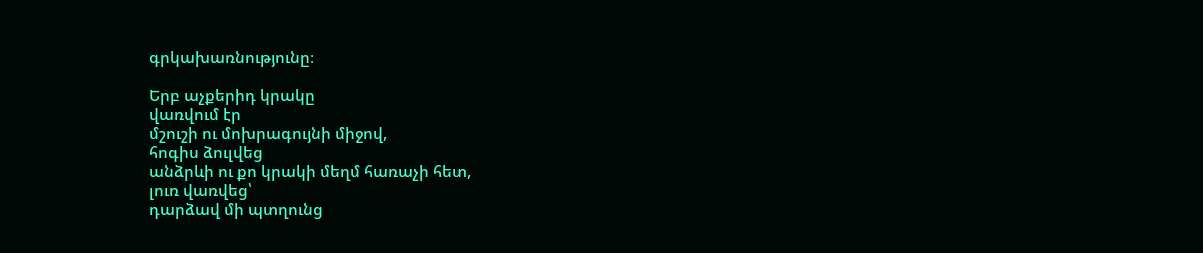գրկախառնությունը։

Երբ աչքերիդ կրակը
վառվում էր
մշուշի ու մոխրագույնի միջով,
հոգիս ձուլվեց
անձրևի ու քո կրակի մեղմ հառաչի հետ,
լուռ վառվեց՝
դարձավ մի պտղունց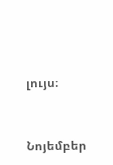լույս։


Նոյեմբեր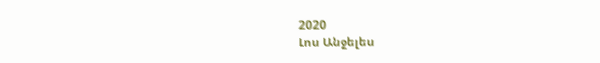2020
Լոս Անջելես